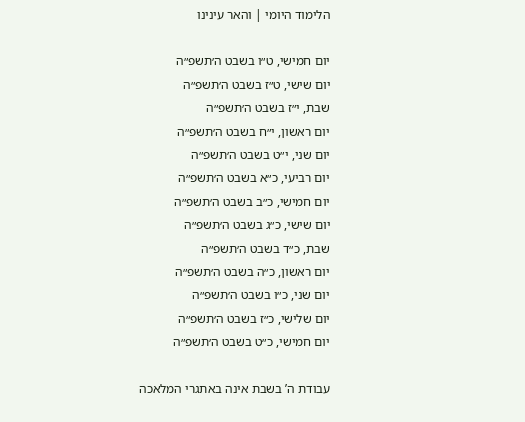הלימוד היומי | והאר עינינו

יום חמישי, ט״ו בשבט ה׳תשפ״ה
יום שישי, ט״ז בשבט ה׳תשפ״ה
שבת, י״ז בשבט ה׳תשפ״ה
יום ראשון, י״ח בשבט ה׳תשפ״ה
יום שני, י״ט בשבט ה׳תשפ״ה
יום רביעי, כ״א בשבט ה׳תשפ״ה
יום חמישי, כ״ב בשבט ה׳תשפ״ה
יום שישי, כ״ג בשבט ה׳תשפ״ה
שבת, כ״ד בשבט ה׳תשפ״ה
יום ראשון, כ״ה בשבט ה׳תשפ״ה
יום שני, כ״ו בשבט ה׳תשפ״ה
יום שלישי, כ״ז בשבט ה׳תשפ״ה
יום חמישי, כ״ט בשבט ה׳תשפ״ה

עבודת ה’ בשבת אינה באתגרי המלאכה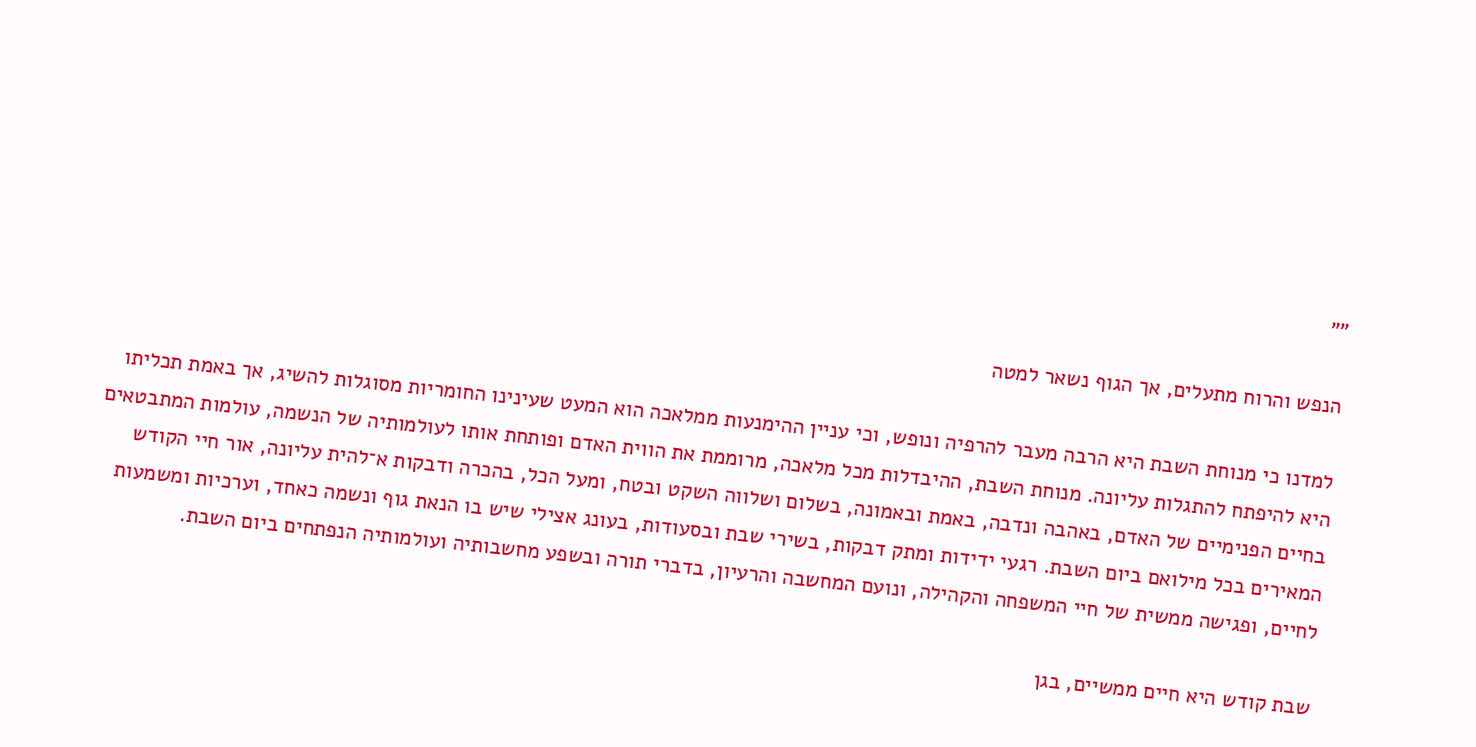""

הנפש והרוח מתעלים, אך הגוף נשאר למטה

למדנו כי מנוחת השבת היא הרבה מעבר להרפיה ונופש, וכי עניין ההימנעות ממלאכה הוא המעט שעינינו החומריות מסוגלות להשיג, אך באמת תכליתו היא להיפתח להתגלות עליונה. מנוחת השבת, ההיבדלות מכל מלאכה, מרוממת את הווית האדם ופותחת אותו לעולמותיה של הנשמה, עולמות המתבטאים בחיים הפנימיים של האדם, באהבה ונדבה, באמת ובאמונה, בשלום ושלווה השקט ובטח, ומעל הכל, בהכרה ודבקות א־‍להית עליונה, אור חיי הקודש המאירים בכל מילואם ביום השבת. רגעי ידידות ומתק דבקות, בשירי שבת ובסעודות, בעונג אצילי שיש בו הנאת גוף ונשמה כאחד, וערכיות ומשמעות לחיים, ופגישה ממשית של חיי המשפחה והקהילה, ונועם המחשבה והרעיון, בדברי תורה ובשפע מחשבותיה ועולמותיה הנפתחים ביום השבת.

שבת קודש היא חיים ממשיים, בגן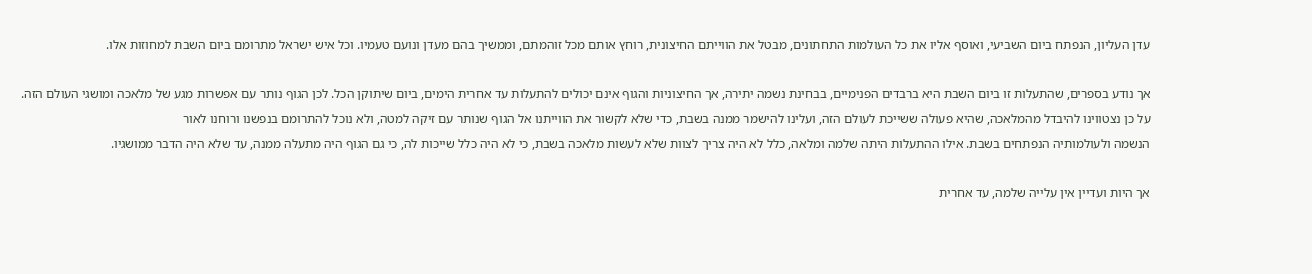עדן העליון, הנפתח ביום השביעי, ואוסף אליו את כל העולמות התחתונים, מבטל את הווייתם החיצונית, רוחץ אותם מכל זוהמתם, וממשיך בהם מעדן ונועם טעמיו. וכל איש ישראל מתרומם ביום השבת למחוזות אלו.

אך נודע בספרים, שהתעלות זו ביום השבת היא ברבדים הפנימיים, בבחינת נשמה יתירה, אך החיצוניות והגוף אינם יכולים להתעלות עד אחרית הימים, ביום שיתוקן הכל. לכן הגוף נותר עם אפשרות מגע של מלאכה ומושגי העולם הזה. על כן נצטווינו להיבדל מהמלאכה, שהיא פעולה ששייכת לעולם הזה, ועלינו להישמר ממנה בשבת, כדי שלא לקשור את הווייתנו אל הגוף שנותר עם זיקה למטה, ולא נוכל להתרומם בנפשנו ורוחנו לאור
הנשמה ולעולמותיה הנפתחים בשבת. אילו ההתעלות היתה שלמה ומלאה, כלל לא היה צריך לצוות שלא לעשות מלאכה בשבת, כי לא היה כלל שייכות לה, כי גם הגוף היה מתעלה ממנה, עד שלא היה הדבר ממושגיו.

אך היות ועדיין אין עלייה שלמה, עד אחרית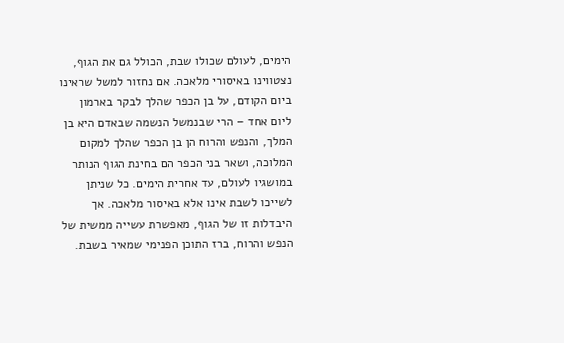הימים, לעולם שכולו שבת, הכולל גם את הגוף, נצטווינו באיסורי מלאכה. אם נחזור למשל שראינו ביום הקודם, על בן הכפר שהלך לבקר בארמון ליום אחד – הרי שבנמשל הנשמה שבאדם היא בן המלך, והנפש והרוח הן בן הכפר שהלך למקום המלוכה, ושאר בני הכפר הם בחינת הגוף הנותר במושגיו לעולם, עד אחרית הימים. כל שניתן לשייכו לשבת אינו אלא באיסור מלאכה. אך היבדלות זו של הגוף, מאפשרת עשייה ממשית של הנפש והרוח, ברז התוכן הפנימי שמאיר בשבת.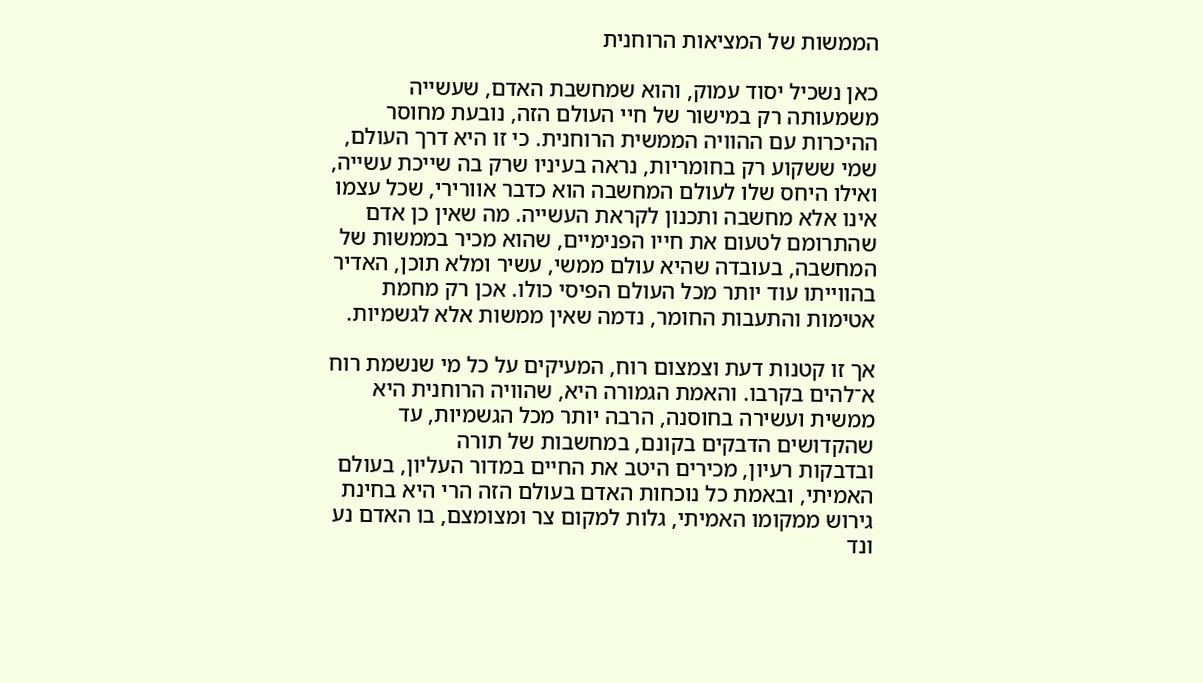הממשות של המציאות הרוחנית

כאן נשכיל יסוד עמוק, והוא שמחשבת האדם, שעשייה משמעותה רק במישור של חיי העולם הזה, נובעת מחוסר ההיכרות עם ההוויה הממשית הרוחנית. כי זו היא דרך העולם, שמי ששקוע רק בחומריות, נראה בעיניו שרק בה שייכת עשייה, ואילו היחס שלו לעולם המחשבה הוא כדבר אוורירי, שכל עצמו אינו אלא מחשבה ותכנון לקראת העשייה. מה שאין כן אדם שהתרומם לטעום את חייו הפנימיים, שהוא מכיר בממשות של המחשבה, בעובדה שהיא עולם ממשי, עשיר ומלא תוכן, האדיר בהווייתו עוד יותר מכל העולם הפיסי כולו. אכן רק מחמת אטימות והתעבות החומר, נדמה שאין ממשות אלא לגשמיות.

אך זו קטנות דעת וצמצום רוח, המעיקים על כל מי שנשמת רוח א־‍להים בקרבו. והאמת הגמורה היא, שהוויה הרוחנית היא ממשית ועשירה בחוסנה, הרבה יותר מכל הגשמיות, עד שהקדושים הדבקים בקונם, במחשבות של תורה
ובדבקות רעיון, מכירים היטב את החיים במדור העליון, בעולם האמיתי, ובאמת כל נוכחות האדם בעולם הזה הרי היא בחינת גירוש ממקומו האמיתי, גלות למקום צר ומצומצם, בו האדם נע ונד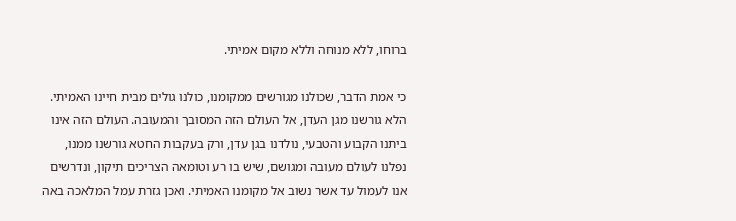ברוחו, ללא מנוחה וללא מקום אמיתי.

כי אמת הדבר, שכולנו מגורשים ממקומנו, כולנו גולים מבית חיינו האמיתי. הלא גורשנו מגן העדן, אל העולם הזה המסובך והמעובה. העולם הזה אינו ביתנו הקבוע והטבעי, נולדנו בגן עדן, ורק בעקבות החטא גורשנו ממנו, נפלנו לעולם מעובה ומגושם, שיש בו רע וטומאה הצריכים תיקון, ונדרשים אנו לעמול עד אשר נשוב אל מקומנו האמיתי. ואכן גזרת עמל המלאכה באה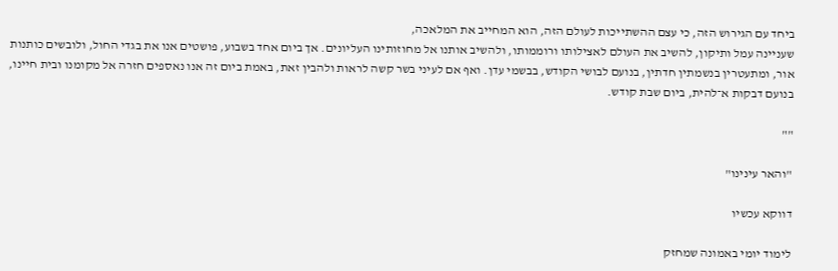ביחד עם הגירוש הזה, כי עצם ההשתייכות לעולם הזה, הוא המחייב את המלאכה,
שעניינה עמל ותיקון, להשיב את העולם לאצילותו ורוממותו, ולהשיב אותנו אל מחוזותינו העליונים. אך ביום אחד בשבוע, פושטים אנו את בגדי החול, ולובשים כותנות אור, ומתעטרין בנשמתין חדתין, בנועם לבושי הקודש, בבשמי עדן. ואף אם לעיני בשר קשה לראות ולהבין זאת, באמת ביום זה אנו נאספים חזרה אל מקומנו ובית חיינו, בנועם דבקות א־‍להית, ביום שבת קודש.

""

"והאר עינינו"

דווקא עכשיו

לימוד יומי באמונה שמחזק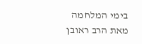בימי המלחמה מאת הרב ראובן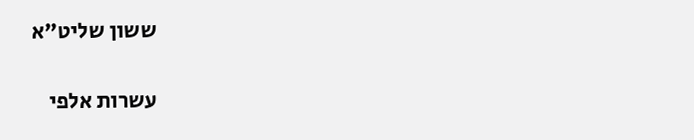ששון שליט”א

עשרות אלפי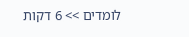לומדים >> 6 דקות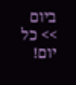ביום >> כל יום!